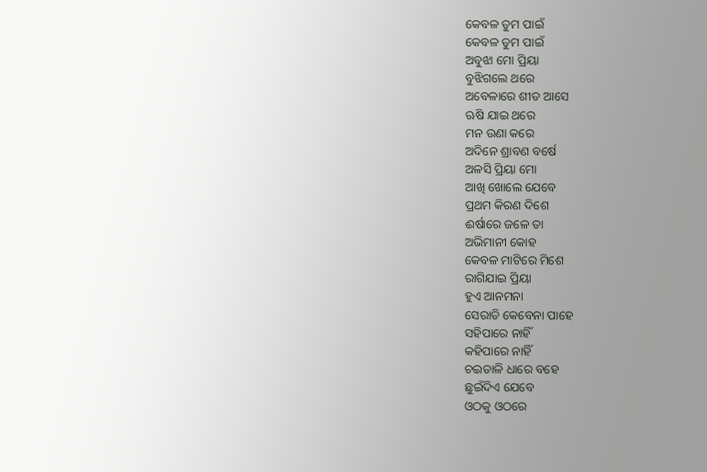କେବଳ ତୁମ ପାଇଁ
କେବଳ ତୁମ ପାଇଁ
ଅବୁଝା ମୋ ପ୍ରିୟା
ବୁଝିଗଲେ ଥରେ
ଅବେଳାରେ ଶୀତ ଆସେ
ଋଷି ଯାଇ ଥରେ
ମନ ଉଣା କରେ
ଅଦିନେ ଶ୍ରାବଣ ବର୍ଷେ
ଅଳସି ପ୍ରିୟା ମୋ
ଆଖି ଖୋଲେ ଯେବେ
ପ୍ରଥମ କିରଣ ଦିଶେ
ଈର୍ଷାରେ ଜଳେ ତା
ଅଭିମାନୀ କୋହ
କେବଳ ମାଟିରେ ମିଶେ
ରାଗିଯାଇ ପ୍ରିୟା
ହୁଏ ଆନମନା
ସେରାତି କେବେନା ପାହେ
ସହିପାରେ ନାହିଁ
କହିପାରେ ନାହିଁ
ଚଇତାଳି ଧାରେ ବହେ
ଛୁଇଁଦିଏ ଯେବେ
ଓଠକୁ ଓଠରେ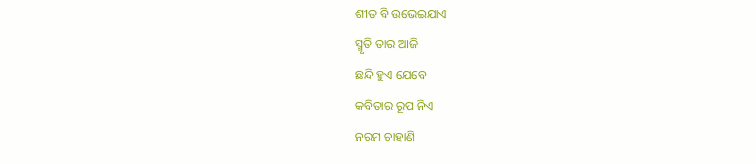ଶୀତ ବି ଉଭେଇଯାଏ
ସ୍ମୃତି ତାର ଆଜି
ଛନ୍ଦି ହୁଏ ଯେବେ
କବିତାର ରୂପ ନିଏ
ନରମ ଚାହାଣି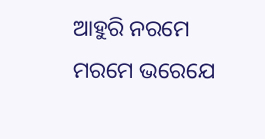ଆହୁରି ନରମେ
ମରମେ ଭରେଯେ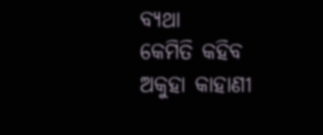ବ୍ୟଥା
କେମିତି କହିବ
ଅକୁହା କାହାଣୀ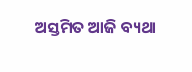ଅସ୍ତମିତ ଆଜି ବ୍ୟଥା